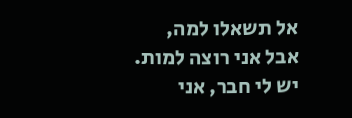אל תשאלו למה,
אבל אני רוצה למות.
יש לי חבר, אני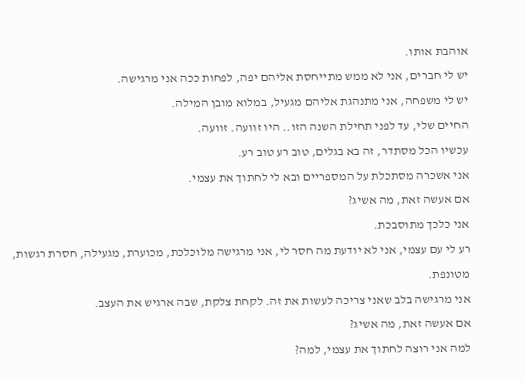אוהבת אותו.
יש לי חברים, אני לא ממש מתייחסת אליהם יפה, לפחות ככה אני מרגישה.
יש לי משפחה, אני מתנהגת אליהם מגעיל, במלוא מובן המילה.
החיים שלי, עד לפני תחילת השנה הזו.. היו זוועה. זוועה.
עכשיו הכל מסתדר, זה בא בגלים, טוב רע טוב רע.
אני אשכרה מסתכלת על המספריים ובא לי לחתוך את עצמי.
אם אעשה זאת, מה אשיג?
אני כלכך מתוסבכת.
רע לי עם עצמי, אני לא יודעת מה חסר לי, אני מרגישה מלוכלכת, מכוערת, מגעילה, חסרת רגשות, מטונפת.
אני מרגישה בלב שאני צריכה לעשות את זה. לקחת צלקת, שבה ארגיש את העצב.
אם אעשה זאת, מה אשיג?
למה אני רוצה לחתוך את עצמי, למה?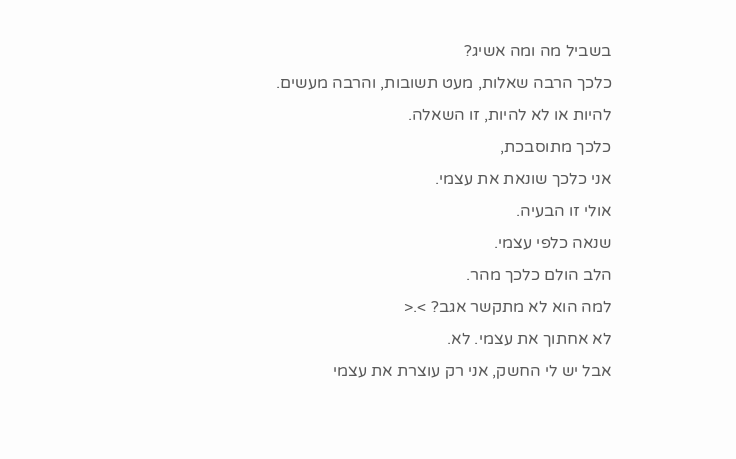בשביל מה ומה אשיג?
כלכך הרבה שאלות, מעט תשובות, והרבה מעשים.
להיות או לא להיות, זו השאלה.
כלכך מתוסבכת,
אני כלכך שונאת את עצמי.
אולי זו הבעיה.
שנאה כלפי עצמי.
הלב הולם כלכך מהר.
למה הוא לא מתקשר אגב? >.<
לא אחתוך את עצמי. לא.
אבל יש לי החשק, אני רק עוצרת את עצמי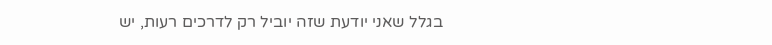בגלל שאני יודעת שזה יוביל רק לדרכים רעות, יש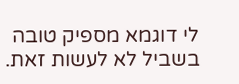לי דוגמא מספיק טובה בשביל לא לעשות זאת.